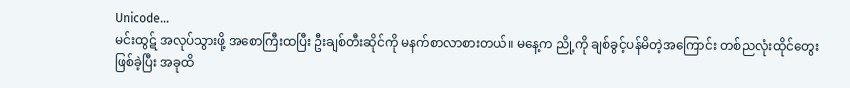Unicode...
မင်းထွဋ် အလုပ်သွားဖို့ အစောကြီးထပြီး ဦးချစ်တီးဆိုင်ကို မနက်စာလာစားတယ်။ မနေ့က ညို့ကို ချစ်ခွင့်ပန်မိတဲ့အကြောင်း တစ်ညလုံးထိုင်တွေးဖြစ်ခဲ့ပြီး အခုထိ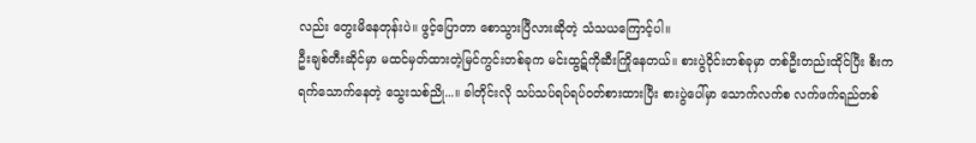လည်း တွေးမိနေတုန်းပဲ။ ဖွင့်ပြောတာ စောသွားပြီလားဆိုတဲ့ သံသယကြောင့်ပါ။
ဦးချစ်တီးဆိုင်မှာ မထင်မှတ်ထားတဲ့မြင်ကွင်းတစ်ခုက မင်းထွဋ်ကိုဆီးကြိုနေတယ်။ စားပွဲဝိုင်းတစ်ခုမှာ တစ်ဦးတည်းထိုင်ပြီး စီးကရက်သောက်နေတဲ့ သွေးသစ်ညို...။ ခါတိုင်းလို သပ်သပ်ရပ်ရပ်ဝတ်စားထားပြီး စားပွဲပေါ်မှာ သောက်လက်စ လက်ဖက်ရည်တစ်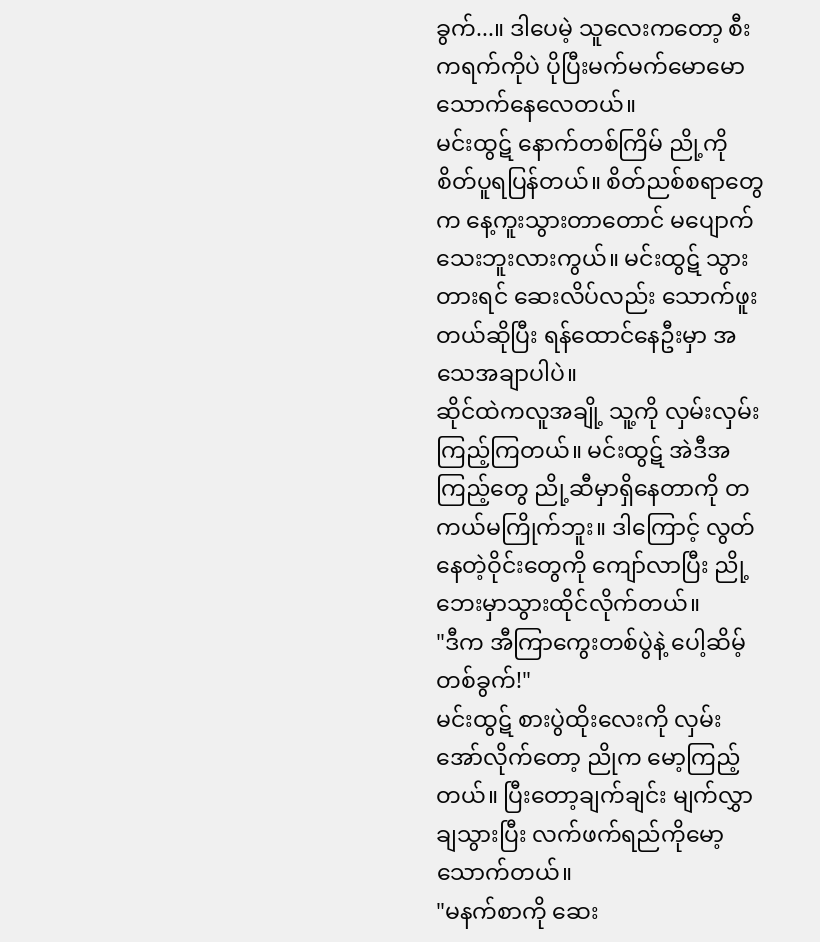ခွက်...။ ဒါပေမဲ့ သူလေးကတော့ စီးကရက်ကိုပဲ ပိုပြီးမက်မက်မောမောသောက်နေလေတယ်။
မင်းထွဋ် နောက်တစ်ကြိမ် ညို့ကိုစိတ်ပူရပြန်တယ်။ စိတ်ညစ်စရာတွေက နေ့ကူးသွားတာတောင် မပျောက်သေးဘူးလားကွယ်။ မင်းထွဋ် သွားတားရင် ဆေးလိပ်လည်း သောက်ဖူးတယ်ဆိုပြီး ရန်ထောင်နေဦးမှာ အသေအချာပါပဲ။
ဆိုင်ထဲကလူအချို့ သူ့ကို လှမ်းလှမ်းကြည့်ကြတယ်။ မင်းထွဋ် အဲဒီအကြည့်တွေ ညို့ဆီမှာရှိနေတာကို တကယ်မကြိုက်ဘူး။ ဒါကြောင့် လွတ်နေတဲ့ဝိုင်းတွေကို ကျော်လာပြီး ညို့ဘေးမှာသွားထိုင်လိုက်တယ်။
"ဒီက အီကြာကွေးတစ်ပွဲနဲ့ ပေါ့ဆိမ့်တစ်ခွက်!"
မင်းထွဋ် စားပွဲထိုးလေးကို လှမ်းအော်လိုက်တော့ ညိုက မော့ကြည့်တယ်။ ပြီးတော့ချက်ချင်း မျက်လွှာချသွားပြီး လက်ဖက်ရည်ကိုမော့သောက်တယ်။
"မနက်စာကို ဆေး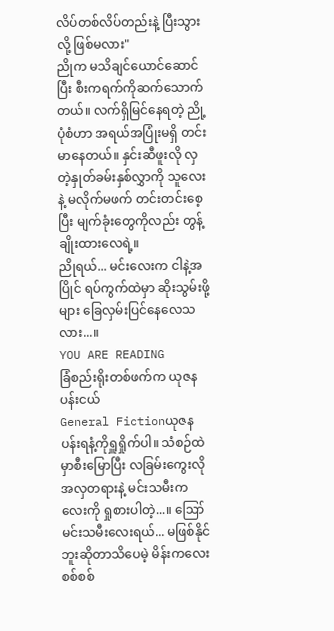လိပ်တစ်လိပ်တည်းနဲ့ ပြီးသွားလို့ ဖြစ်မလား"
ညိုက မသိချင်ယောင်ဆောင်ပြီး စီးကရက်ကိုဆက်သောက်တယ်။ လက်ရှိမြင်နေရတဲ့ ညို့ပုံစံဟာ အရယ်အပြုံးမရှိ တင်းမာနေတယ်။ နှင်းဆီဖူးလို လှတဲ့နှုတ်ခမ်းနှစ်လွှာကို သူလေးနဲ့ မလိုက်မဖက် တင်းတင်းစေ့ပြီး မျက်ခုံးတွေကိုလည်း တွန့်ချိုးထားလေရဲ့။
ညိုရယ်... မင်းလေးက ငါနဲ့အပြိုင် ရပ်ကွက်ထဲမှာ ဆိုးသွမ်းဖို့များ ခြေလှမ်းပြင်နေလေသလား...။
YOU ARE READING
ခြံစည်းရိုးတစ်ဖက်က ယုဇနပန်းငယ်
General Fictionယုဇနပန်းရနံ့ကိုရှူရှိုက်ပါ။ သံစဉ်ထဲမှာစီးမြောပြီး လခြမ်းကွေးလို အလှတရားနဲ့ မင်းသမီးကလေးကို ရှုစားပါတဲ့...။ ဪ မင်းသမီးလေးရယ်... မဖြစ်နိုင်ဘူးဆိုတာသိပေမဲ့ မိန်းကလေးစစ်စစ်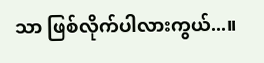သာ ဖြစ်လိုက်ပါလားကွယ်...။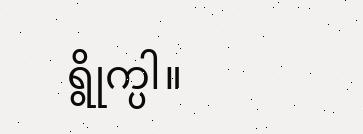ရွိုက္ပါ။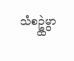သံစဥ္ထဲမွာ